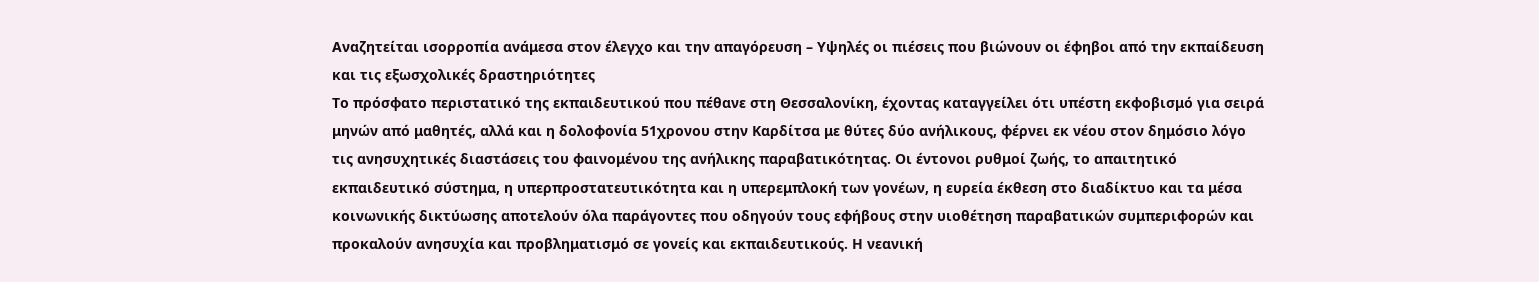Αναζητείται ισορροπία ανάμεσα στον έλεγχο και την απαγόρευση – Υψηλές οι πιέσεις που βιώνουν οι έφηβοι από την εκπαίδευση και τις εξωσχολικές δραστηριότητες
Το πρόσφατο περιστατικό της εκπαιδευτικού που πέθανε στη Θεσσαλονίκη, έχοντας καταγγείλει ότι υπέστη εκφοβισμό για σειρά μηνών από μαθητές, αλλά και η δολοφονία 51χρονου στην Καρδίτσα με θύτες δύο ανήλικους, φέρνει εκ νέου στον δημόσιο λόγο τις ανησυχητικές διαστάσεις του φαινομένου της ανήλικης παραβατικότητας. Οι έντονοι ρυθμοί ζωής, το απαιτητικό εκπαιδευτικό σύστημα, η υπερπροστατευτικότητα και η υπερεμπλοκή των γονέων, η ευρεία έκθεση στο διαδίκτυο και τα μέσα κοινωνικής δικτύωσης αποτελούν όλα παράγοντες που οδηγούν τους εφήβους στην υιοθέτηση παραβατικών συμπεριφορών και προκαλούν ανησυχία και προβληματισμό σε γονείς και εκπαιδευτικούς. Η νεανική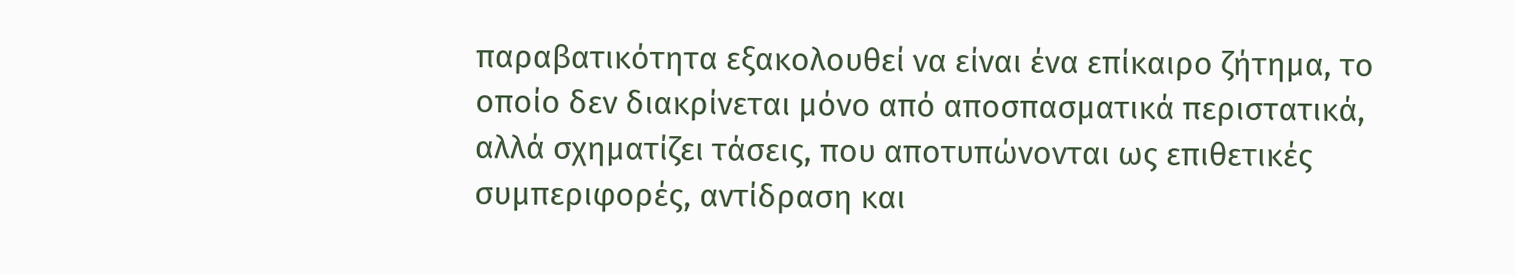παραβατικότητα εξακολουθεί να είναι ένα επίκαιρο ζήτημα, το οποίο δεν διακρίνεται μόνο από αποσπασματικά περιστατικά, αλλά σχηματίζει τάσεις, που αποτυπώνονται ως επιθετικές συμπεριφορές, αντίδραση και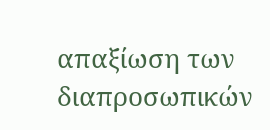απαξίωση των διαπροσωπικών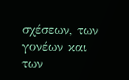σχέσεων, των γονέων και των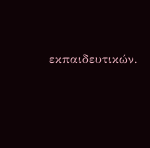εκπαιδευτικών.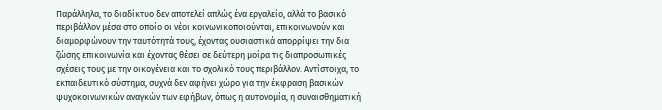Παράλληλα, το διαδίκτυο δεν αποτελεί απλώς ένα εργαλείο, αλλά το βασικό περιβάλλον μέσα στο οποίο οι νέοι κοινωνικοποιούνται, επικοινωνούν και διαμορφώνουν την ταυτότητά τους, έχοντας ουσιαστικά απορρίψει την δια ζώσης επικοινωνία και έχοντας θέσει σε δεύτερη μοίρα τις διαπροσωπικές σχέσεις τους με την οικογένεια και το σχολικό τους περιβάλλον. Αντίστοιχα, το εκπαιδευτικό σύστημα, συχνά δεν αφήνει χώρο για την έκφραση βασικών ψυχοκοινωνικών αναγκών των εφήβων, όπως η αυτονομία, η συναισθηματική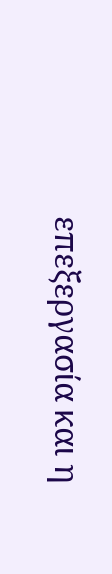επεξεργασία και η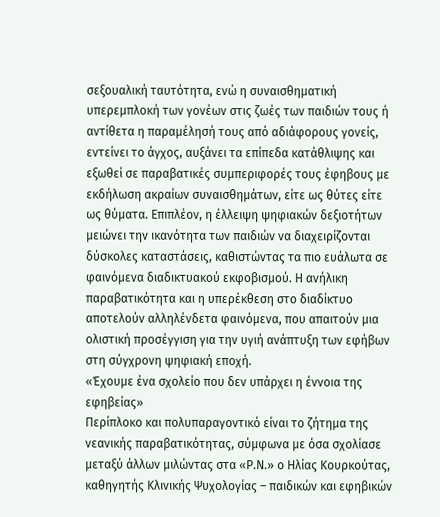σεξουαλική ταυτότητα, ενώ η συναισθηματική υπερεμπλοκή των γονέων στις ζωές των παιδιών τους ή αντίθετα η παραμέλησή τους από αδιάφορους γονείς, εντείνει το άγχος, αυξάνει τα επίπεδα κατάθλιψης και εξωθεί σε παραβατικές συμπεριφορές τους έφηβους με εκδήλωση ακραίων συναισθημάτων, είτε ως θύτες είτε ως θύματα. Επιπλέον, η έλλειψη ψηφιακών δεξιοτήτων μειώνει την ικανότητα των παιδιών να διαχειρίζονται δύσκολες καταστάσεις, καθιστώντας τα πιο ευάλωτα σε φαινόμενα διαδικτυακού εκφοβισμού. Η ανήλικη παραβατικότητα και η υπερέκθεση στο διαδίκτυο αποτελούν αλληλένδετα φαινόμενα, που απαιτούν μια ολιστική προσέγγιση για την υγιή ανάπτυξη των εφήβων στη σύγχρονη ψηφιακή εποχή.
«Έχουμε ένα σχολείο που δεν υπάρχει η έννοια της εφηβείας»
Περίπλοκο και πολυπαραγοντικό είναι το ζήτημα της νεανικής παραβατικότητας, σύμφωνα με όσα σχολίασε μεταξύ άλλων μιλώντας στα «Ρ.Ν.» ο Ηλίας Κουρκούτας, καθηγητής Κλινικής Ψυχολογίας – παιδικών και εφηβικών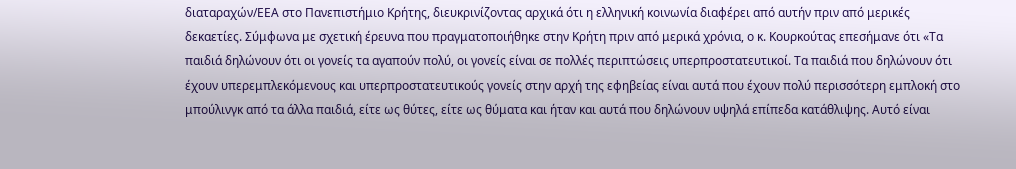διαταραχών/ΕΕΑ στο Πανεπιστήμιο Κρήτης, διευκρινίζοντας αρχικά ότι η ελληνική κοινωνία διαφέρει από αυτήν πριν από μερικές δεκαετίες. Σύμφωνα με σχετική έρευνα που πραγματοποιήθηκε στην Κρήτη πριν από μερικά χρόνια, ο κ. Κουρκούτας επεσήμανε ότι «Τα παιδιά δηλώνουν ότι οι γονείς τα αγαπούν πολύ, οι γονείς είναι σε πολλές περιπτώσεις υπερπροστατευτικοί. Τα παιδιά που δηλώνουν ότι έχουν υπερεμπλεκόμενους και υπερπροστατευτικούς γονείς στην αρχή της εφηβείας είναι αυτά που έχουν πολύ περισσότερη εμπλοκή στο μπούλινγκ από τα άλλα παιδιά, είτε ως θύτες, είτε ως θύματα και ήταν και αυτά που δηλώνουν υψηλά επίπεδα κατάθλιψης. Αυτό είναι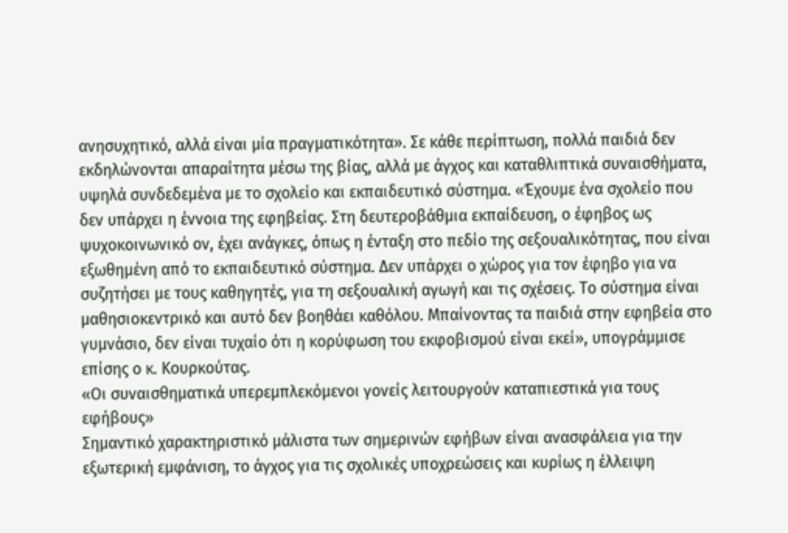ανησυχητικό, αλλά είναι μία πραγματικότητα». Σε κάθε περίπτωση, πολλά παιδιά δεν εκδηλώνονται απαραίτητα μέσω της βίας, αλλά με άγχος και καταθλιπτικά συναισθήματα, υψηλά συνδεδεμένα με το σχολείο και εκπαιδευτικό σύστημα. «Έχουμε ένα σχολείο που δεν υπάρχει η έννοια της εφηβείας. Στη δευτεροβάθμια εκπαίδευση, ο έφηβος ως ψυχοκοινωνικό ον, έχει ανάγκες, όπως η ένταξη στο πεδίο της σεξουαλικότητας, που είναι εξωθημένη από το εκπαιδευτικό σύστημα. Δεν υπάρχει ο χώρος για τον έφηβο για να συζητήσει με τους καθηγητές, για τη σεξουαλική αγωγή και τις σχέσεις. Το σύστημα είναι μαθησιοκεντρικό και αυτό δεν βοηθάει καθόλου. Μπαίνοντας τα παιδιά στην εφηβεία στο γυμνάσιο, δεν είναι τυχαίο ότι η κορύφωση του εκφοβισμού είναι εκεί», υπογράμμισε επίσης ο κ. Κουρκούτας.
«Οι συναισθηματικά υπερεμπλεκόμενοι γονείς λειτουργούν καταπιεστικά για τους εφήβους»
Σημαντικό χαρακτηριστικό μάλιστα των σημερινών εφήβων είναι ανασφάλεια για την εξωτερική εμφάνιση, το άγχος για τις σχολικές υποχρεώσεις και κυρίως η έλλειψη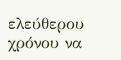ελεύθερου χρόνου να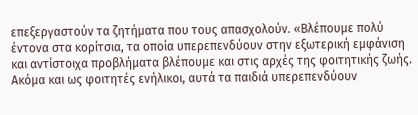επεξεργαστούν τα ζητήματα που τους απασχολούν. «Βλέπουμε πολύ έντονα στα κορίτσια, τα οποία υπερεπενδύουν στην εξωτερική εμφάνιση και αντίστοιχα προβλήματα βλέπουμε και στις αρχές της φοιτητικής ζωής. Ακόμα και ως φοιτητές ενήλικοι, αυτά τα παιδιά υπερεπενδύουν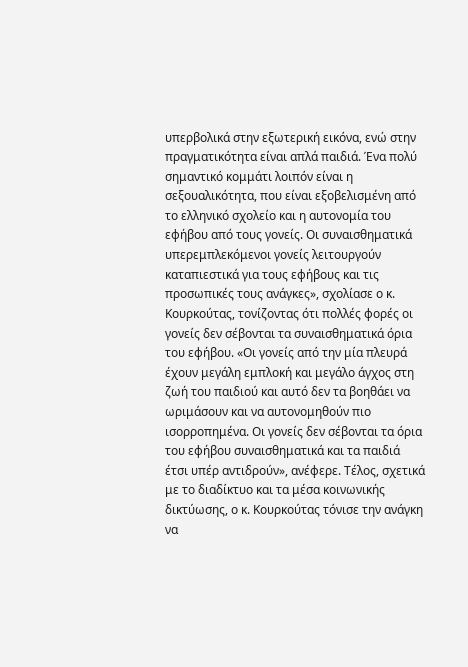υπερβολικά στην εξωτερική εικόνα, ενώ στην πραγματικότητα είναι απλά παιδιά. Ένα πολύ σημαντικό κομμάτι λοιπόν είναι η σεξουαλικότητα, που είναι εξοβελισμένη από το ελληνικό σχολείο και η αυτονομία του εφήβου από τους γονείς. Οι συναισθηματικά υπερεμπλεκόμενοι γονείς λειτουργούν καταπιεστικά για τους εφήβους και τις προσωπικές τους ανάγκες», σχολίασε ο κ. Κουρκούτας, τονίζοντας ότι πολλές φορές οι γονείς δεν σέβονται τα συναισθηματικά όρια του εφήβου. «Οι γονείς από την μία πλευρά έχουν μεγάλη εμπλοκή και μεγάλο άγχος στη ζωή του παιδιού και αυτό δεν τα βοηθάει να ωριμάσουν και να αυτονομηθούν πιο ισορροπημένα. Οι γονείς δεν σέβονται τα όρια του εφήβου συναισθηματικά και τα παιδιά έτσι υπέρ αντιδρούν», ανέφερε. Τέλος, σχετικά με το διαδίκτυο και τα μέσα κοινωνικής δικτύωσης, ο κ. Κουρκούτας τόνισε την ανάγκη να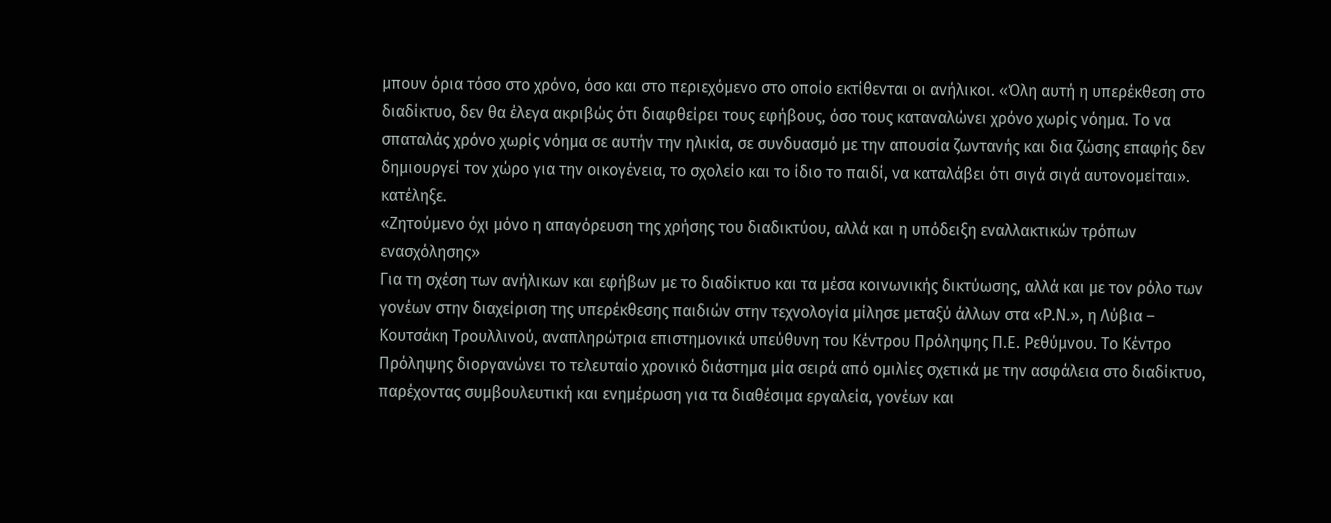μπουν όρια τόσο στο χρόνο, όσο και στο περιεχόμενο στο οποίο εκτίθενται οι ανήλικοι. «Όλη αυτή η υπερέκθεση στο διαδίκτυο, δεν θα έλεγα ακριβώς ότι διαφθείρει τους εφήβους, όσο τους καταναλώνει χρόνο χωρίς νόημα. Το να σπαταλάς χρόνο χωρίς νόημα σε αυτήν την ηλικία, σε συνδυασμό με την απουσία ζωντανής και δια ζώσης επαφής δεν δημιουργεί τον χώρο για την οικογένεια, το σχολείο και το ίδιο το παιδί, να καταλάβει ότι σιγά σιγά αυτονομείται». κατέληξε.
«Ζητούμενο όχι μόνο η απαγόρευση της χρήσης του διαδικτύου, αλλά και η υπόδειξη εναλλακτικών τρόπων ενασχόλησης»
Για τη σχέση των ανήλικων και εφήβων με το διαδίκτυο και τα μέσα κοινωνικής δικτύωσης, αλλά και με τον ρόλο των γονέων στην διαχείριση της υπερέκθεσης παιδιών στην τεχνολογία μίλησε μεταξύ άλλων στα «Ρ.Ν.», η Λύβια – Κουτσάκη Τρουλλινού, αναπληρώτρια επιστημονικά υπεύθυνη του Κέντρου Πρόληψης Π.Ε. Ρεθύμνου. Το Κέντρο Πρόληψης διοργανώνει το τελευταίο χρονικό διάστημα μία σειρά από ομιλίες σχετικά με την ασφάλεια στο διαδίκτυο, παρέχοντας συμβουλευτική και ενημέρωση για τα διαθέσιμα εργαλεία, γονέων και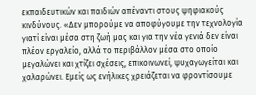εκπαιδευτικών και παιδιών απέναντι στους ψηφιακούς κινδύνους. «Δεν μπορούμε να αποφύγουμε την τεχνολογία γιατί είναι μέσα στη ζωή μας και για την νέα γενιά δεν είναι πλέον εργαλείο, αλλά το περιβάλλον μέσα στο οποίο μεγαλώνει και χτίζει σχέσεις, επικοινωνεί, ψυχαγωγείται και χαλαρώνει. Εμείς ως ενήλικες χρειάζεται να φροντίσουμε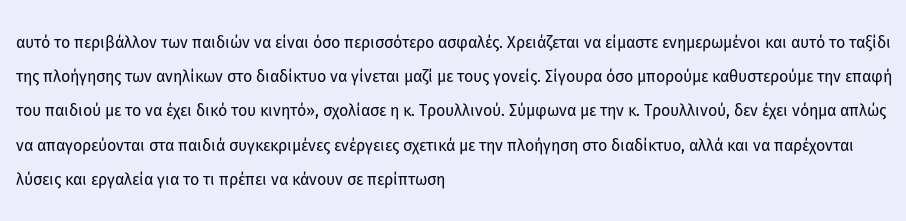αυτό το περιβάλλον των παιδιών να είναι όσο περισσότερο ασφαλές. Χρειάζεται να είμαστε ενημερωμένοι και αυτό το ταξίδι της πλοήγησης των ανηλίκων στο διαδίκτυο να γίνεται μαζί με τους γονείς. Σίγουρα όσο μπορούμε καθυστερούμε την επαφή του παιδιού με το να έχει δικό του κινητό», σχολίασε η κ. Τρουλλινού. Σύμφωνα με την κ. Τρουλλινού, δεν έχει νόημα απλώς να απαγορεύονται στα παιδιά συγκεκριμένες ενέργειες σχετικά με την πλοήγηση στο διαδίκτυο, αλλά και να παρέχονται λύσεις και εργαλεία για το τι πρέπει να κάνουν σε περίπτωση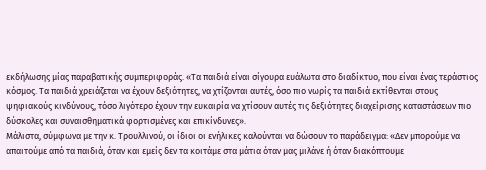εκδήλωσης μίας παραβατικής συμπεριφοράς. «Τα παιδιά είναι σίγουρα ευάλωτα στο διαδίκτυο, που είναι ένας τεράστιος κόσμος. Τα παιδιά χρειάζεται να έχουν δεξιότητες, να χτίζονται αυτές, όσο πιο νωρίς τα παιδιά εκτίθενται στους ψηφιακούς κινδύνους, τόσο λιγότερο έχουν την ευκαιρία να χτίσουν αυτές τις δεξιότητες διαχείρισης καταστάσεων πιο δύσκολες και συναισθηματικά φορτισμένες και επικίνδυνες».
Μάλιστα, σύμφωνα με την κ. Τρουλλινού, οι ίδιοι οι ενήλικες καλούνται να δώσουν το παράδειγμα: «Δεν μπορούμε να απαιτούμε από τα παιδιά, όταν και εμείς δεν τα κοιτάμε στα μάτια όταν μας μιλάνε ή όταν διακόπτουμε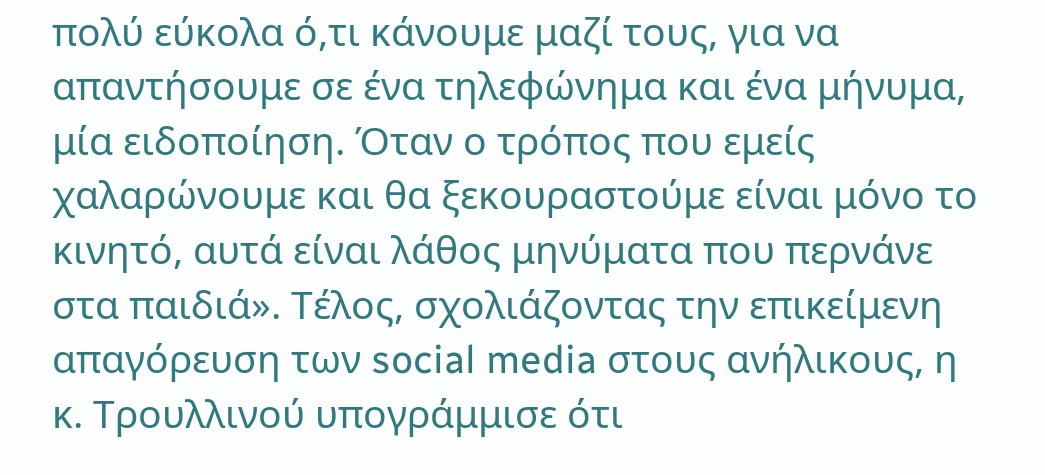πολύ εύκολα ό,τι κάνουμε μαζί τους, για να απαντήσουμε σε ένα τηλεφώνημα και ένα μήνυμα, μία ειδοποίηση. Όταν ο τρόπος που εμείς χαλαρώνουμε και θα ξεκουραστούμε είναι μόνο το κινητό, αυτά είναι λάθος μηνύματα που περνάνε στα παιδιά». Τέλος, σχολιάζοντας την επικείμενη απαγόρευση των social media στους ανήλικους, η κ. Τρουλλινού υπογράμμισε ότι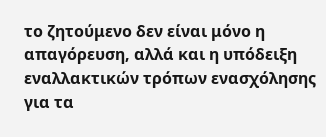το ζητούμενο δεν είναι μόνο η απαγόρευση, αλλά και η υπόδειξη εναλλακτικών τρόπων ενασχόλησης για τα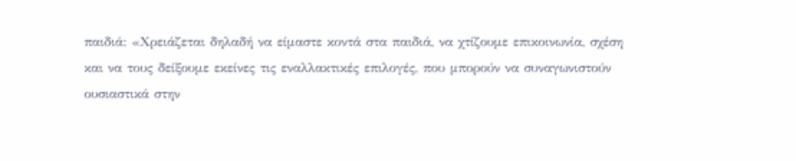παιδιά: «Χρειάζεται δηλαδή να είμαστε κοντά στα παιδιά, να χτίζουμε επικοινωνία, σχέση και να τους δείξουμε εκείνες τις εναλλακτικές επιλογές, που μπορούν να συναγωνιστούν ουσιαστικά στην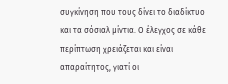συγκίνηση που τους δίνει το διαδίκτυο και τα σόσιαλ μίντια. Ο έλεγχος σε κάθε περίπτωση χρειάζεται και είναι απαραίτητος, γιατί οι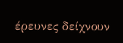έρευνες δείχνουν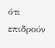ότι επιδρούν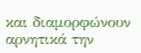και διαμορφώνουν αρνητικά την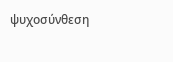ψυχοσύνθεση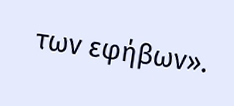των εφήβων».